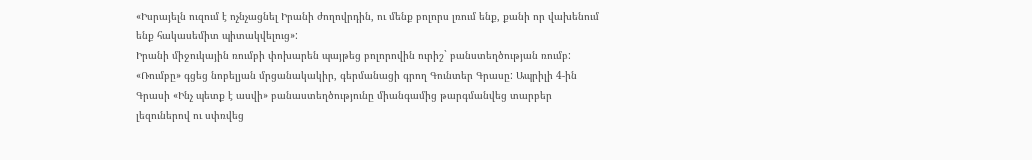«Իսրայելն ուզում է ոչնչացնել Իրանի ժողովրդին, ու մենք բոլորս լռում ենք, քանի որ վախենում ենք հակասեմիտ պիտակվելուց»:
Իրանի միջուկային ռումբի փոխարեն պայթեց բոլորովին ուրիշ` բանստեղծության ռումբ:
«Ռումբը» գցեց նոբելյան մրցանակակիր, գերմանացի գրող Գունտեր Գրասը: Ապրիլի 4-ին Գրասի «Ինչ պետք է ասվի» բանաստեղծությունը միանգամից թարգմանվեց տարբեր լեզուներով ու սփռվեց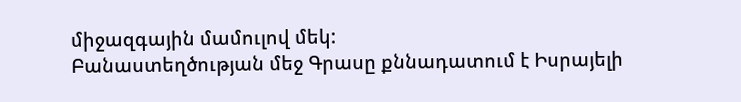միջազգային մամուլով մեկ:
Բանաստեղծության մեջ Գրասը քննադատում է Իսրայելի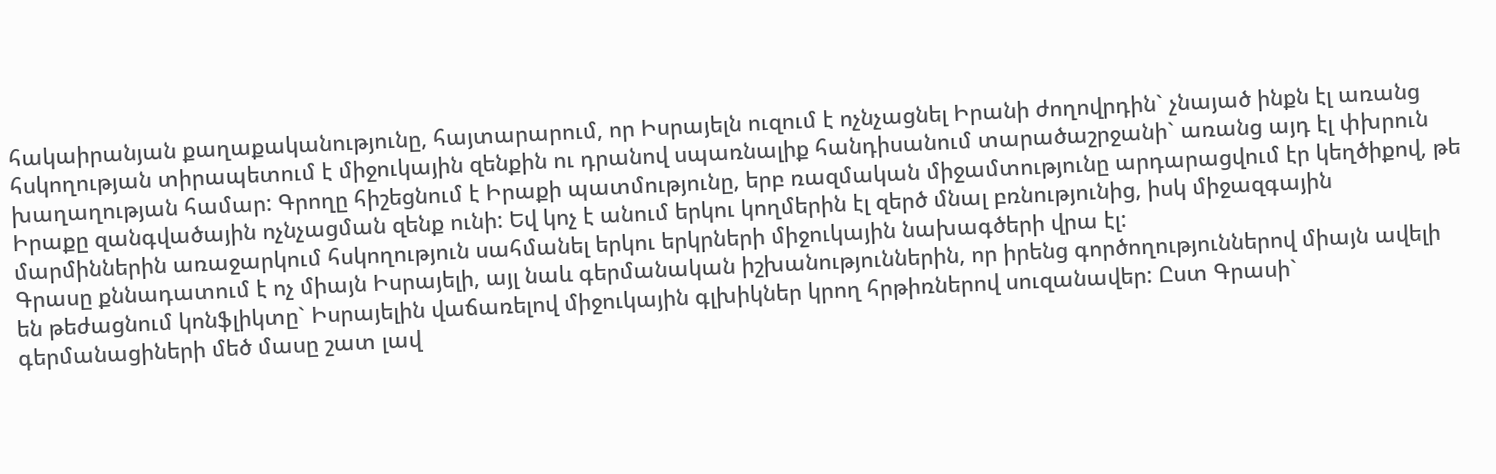հակաիրանյան քաղաքականությունը, հայտարարում, որ Իսրայելն ուզում է ոչնչացնել Իրանի ժողովրդին` չնայած ինքն էլ առանց հսկողության տիրապետում է միջուկային զենքին ու դրանով սպառնալիք հանդիսանում տարածաշրջանի` առանց այդ էլ փխրուն խաղաղության համար: Գրողը հիշեցնում է Իրաքի պատմությունը, երբ ռազմական միջամտությունը արդարացվում էր կեղծիքով, թե Իրաքը զանգվածային ոչնչացման զենք ունի: Եվ կոչ է անում երկու կողմերին էլ զերծ մնալ բռնությունից, իսկ միջազգային մարմիններին առաջարկում հսկողություն սահմանել երկու երկրների միջուկային նախագծերի վրա էլ:
Գրասը քննադատում է ոչ միայն Իսրայելի, այլ նաև գերմանական իշխանություններին, որ իրենց գործողություններով միայն ավելի են թեժացնում կոնֆլիկտը` Իսրայելին վաճառելով միջուկային գլխիկներ կրող հրթիռներով սուզանավեր: Ըստ Գրասի` գերմանացիների մեծ մասը շատ լավ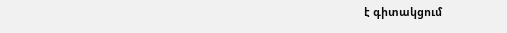է գիտակցում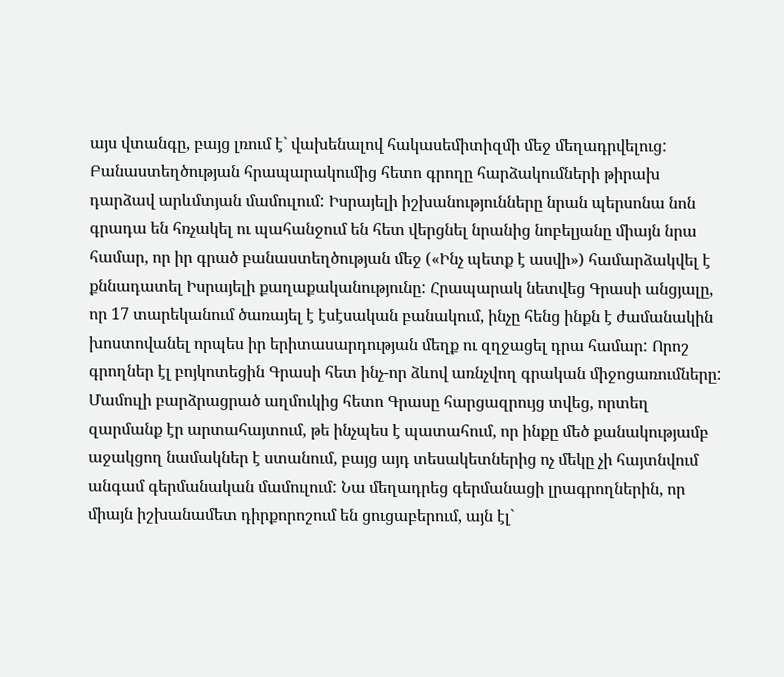այս վտանգը, բայց լռում է` վախենալով հակասեմիտիզմի մեջ մեղադրվելուց:
Բանաստեղծության հրապարակումից հետո գրողը հարձակումների թիրախ դարձավ արևմտյան մամուլում: Իսրայելի իշխանությունները նրան պերսոնա նոն գրադա են հռչակել ու պահանջում են հետ վերցնել նրանից նոբելյանը միայն նրա համար, որ իր գրած բանաստեղծության մեջ («Ինչ պետք է ասվի») համարձակվել է քննադատել Իսրայելի քաղաքականությունը: Հրապարակ նետվեց Գրասի անցյալը, որ 17 տարեկանում ծառայել է էսէսական բանակում, ինչը հենց ինքն է ժամանակին խոստովանել որպես իր երիտասարդության մեղք ու զղջացել դրա համար: Որոշ գրողներ էլ բոյկոտեցին Գրասի հետ ինչ-որ ձևով առնչվող գրական միջոցառումները:
Մամուլի բարձրացրած աղմուկից հետո Գրասը հարցազրույց տվեց, որտեղ զարմանք էր արտահայտում, թե ինչպես է պատահում, որ ինքը մեծ քանակությամբ աջակցող նամակներ է ստանում, բայց այդ տեսակետներից ոչ մեկը չի հայտնվում անգամ գերմանական մամուլում: Նա մեղադրեց գերմանացի լրագրողներին, որ միայն իշխանամետ դիրքորոշում են ցուցաբերում, այն էլ`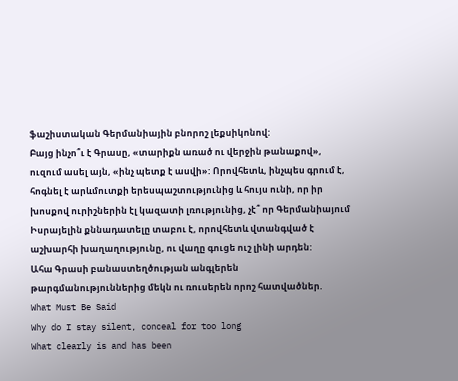ֆաշիստական Գերմանիային բնորոշ լեքսիկոնով:
Բայց ինչո՞ւ է Գրասը, «տարիքն առած ու վերջին թանաքով», ուզում ասել այն, «ինչ պետք է ասվի»: Որովհետև, ինչպես գրում է, հոգնել է արևմուտքի երեսպաշտությունից և հույս ունի, որ իր խոսքով ուրիշներին էլ կազատի լռությունից, չէ՞ որ Գերմանիայում Իսրայելին քննադատելը տաբու է, որովհետև վտանգված է աշխարհի խաղաղությունը, ու վաղը գուցե ուշ լինի արդեն:
Ահա Գրասի բանաստեղծության անգլերեն թարգմանություններից մեկն ու ռուսերեն որոշ հատվածներ.
What Must Be Said
Why do I stay silent, conceal for too long
What clearly is and has been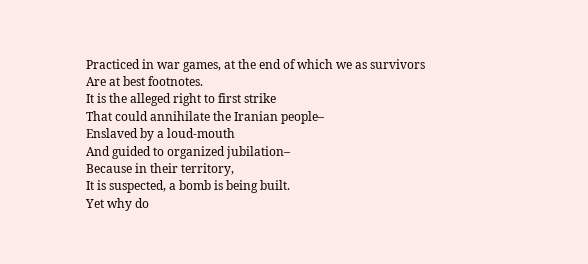Practiced in war games, at the end of which we as survivors
Are at best footnotes.
It is the alleged right to first strike
That could annihilate the Iranian people–
Enslaved by a loud-mouth
And guided to organized jubilation–
Because in their territory,
It is suspected, a bomb is being built.
Yet why do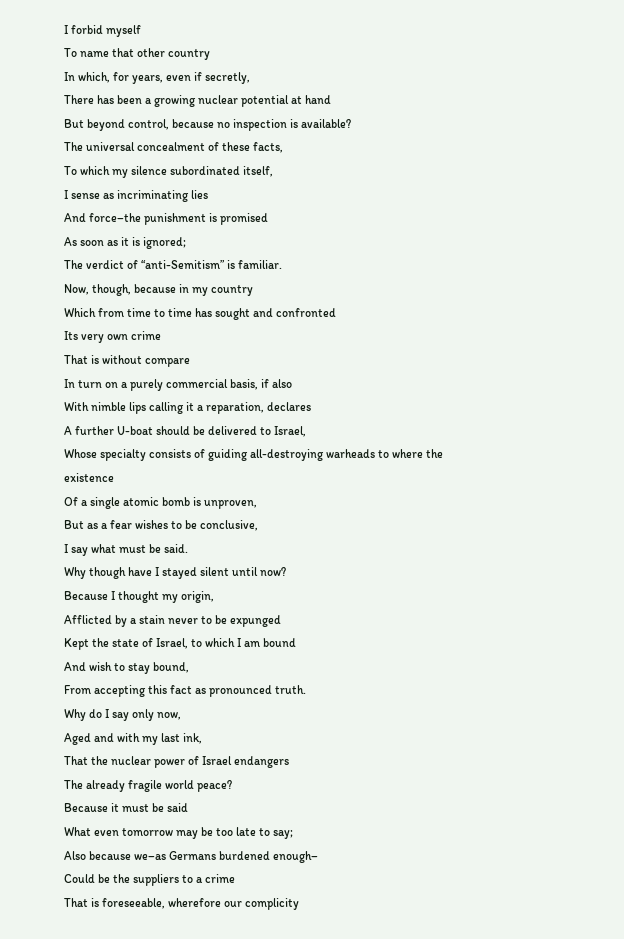I forbid myself
To name that other country
In which, for years, even if secretly,
There has been a growing nuclear potential at hand
But beyond control, because no inspection is available?
The universal concealment of these facts,
To which my silence subordinated itself,
I sense as incriminating lies
And force–the punishment is promised
As soon as it is ignored;
The verdict of “anti-Semitism” is familiar.
Now, though, because in my country
Which from time to time has sought and confronted
Its very own crime
That is without compare
In turn on a purely commercial basis, if also
With nimble lips calling it a reparation, declares
A further U-boat should be delivered to Israel,
Whose specialty consists of guiding all-destroying warheads to where the existence
Of a single atomic bomb is unproven,
But as a fear wishes to be conclusive,
I say what must be said.
Why though have I stayed silent until now?
Because I thought my origin,
Afflicted by a stain never to be expunged
Kept the state of Israel, to which I am bound
And wish to stay bound,
From accepting this fact as pronounced truth.
Why do I say only now,
Aged and with my last ink,
That the nuclear power of Israel endangers
The already fragile world peace?
Because it must be said
What even tomorrow may be too late to say;
Also because we–as Germans burdened enough–
Could be the suppliers to a crime
That is foreseeable, wherefore our complicity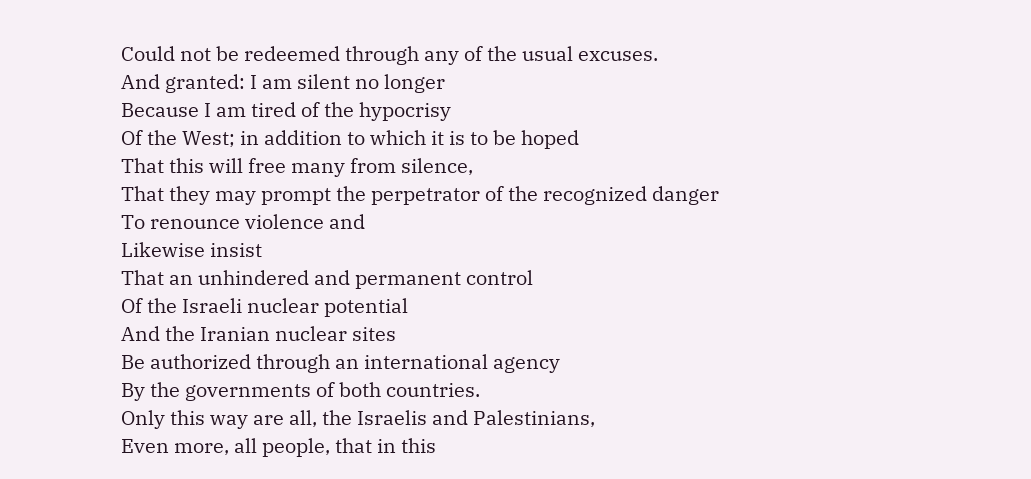Could not be redeemed through any of the usual excuses.
And granted: I am silent no longer
Because I am tired of the hypocrisy
Of the West; in addition to which it is to be hoped
That this will free many from silence,
That they may prompt the perpetrator of the recognized danger
To renounce violence and
Likewise insist
That an unhindered and permanent control
Of the Israeli nuclear potential
And the Iranian nuclear sites
Be authorized through an international agency
By the governments of both countries.
Only this way are all, the Israelis and Palestinians,
Even more, all people, that in this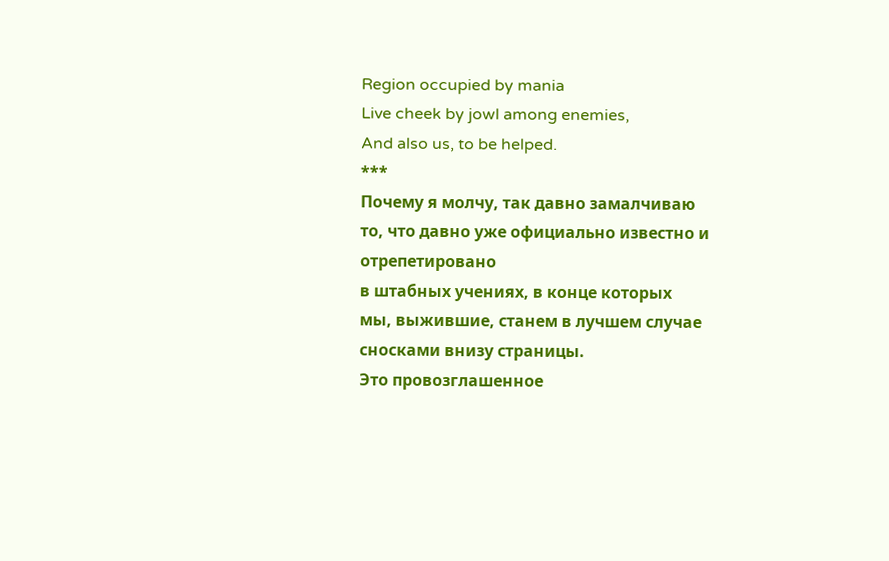Region occupied by mania
Live cheek by jowl among enemies,
And also us, to be helped.
***
Почему я молчу, так давно замалчиваю
то, что давно уже официально известно и
отрепетировано
в штабных учениях, в конце которых
мы, выжившие, станем в лучшем случае сносками внизу страницы.
Это провозглашенное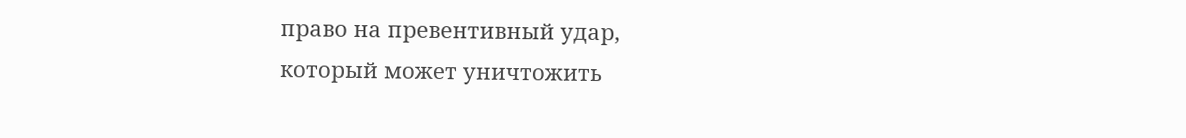право на превентивный удар,
который может уничтожить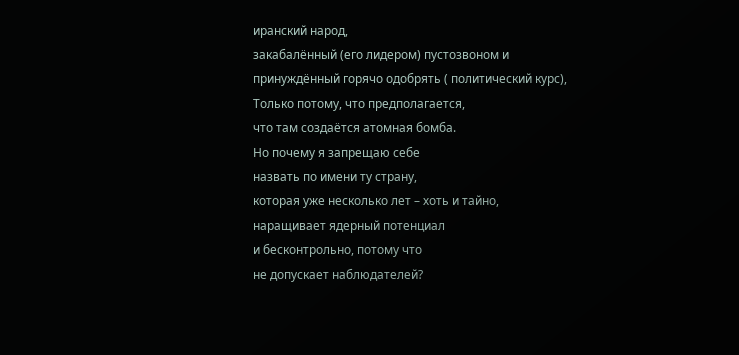иранский народ,
закабалённый (его лидером) пустозвоном и
принуждённый горячо одобрять ( политический курс),
Только потому, что предполагается,
что там создаётся атомная бомба.
Но почему я запрещаю себе
назвать по имени ту страну,
которая уже несколько лет – хоть и тайно,
наращивает ядерный потенциал
и бесконтрольно, потому что
не допускает наблюдателей?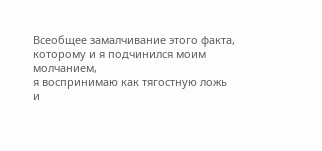Всеобщее замалчивание этого факта,
которому и я подчинился моим молчанием,
я воспринимаю как тягостную ложь
и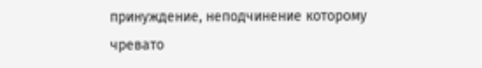принуждение, неподчинение которому
чревато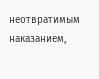неотвратимым наказанием,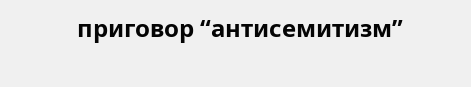приговор “антисемитизм”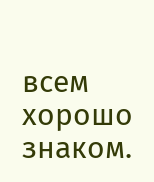всем хорошо знаком.